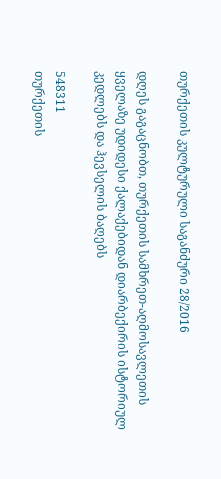თურქეთის კულტურული საგანძური 28/2016

დღეს გაგაცნობთ, თურქეთის სამხრეთ-აღმოსავლეთის ყველაზე უდიდესი ქალაქებიდან დიარბექირის ისტორიულ კედლებს და ჰევსელის ბაღებს

548311
თურქეთის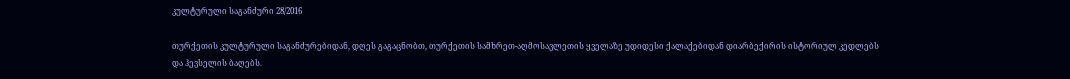კულტურული საგანძური 28/2016

თურქეთის კულტურული საგანძურებიდან, დღეს გაგაცნობთ, თურქეთის სამხრეთ-აღმოსავლეთის ყველაზე უდიდესი ქალაქებიდან დიარბექირის ისტორიულ კედლებს და ჰევსელის ბაღებს.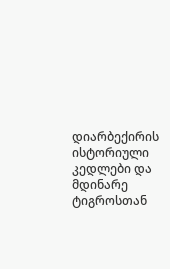დიარბექირის ისტორიული კედლები და მდინარე ტიგროსთან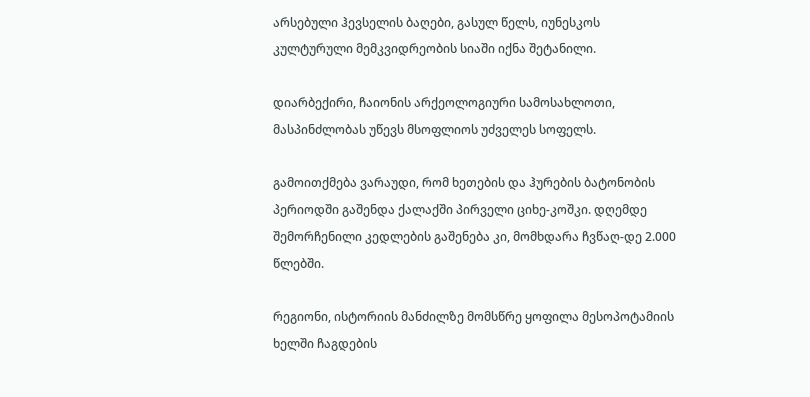არსებული ჰევსელის ბაღები, გასულ წელს, იუნესკოს კულტურული მემკვიდრეობის სიაში იქნა შეტანილი.

დიარბექირი, ჩაიონის არქეოლოგიური სამოსახლოთი, მასპინძლობას უწევს მსოფლიოს უძველეს სოფელს.

გამოითქმება ვარაუდი, რომ ხეთების და ჰურების ბატონობის პერიოდში გაშენდა ქალაქში პირველი ციხე-კოშკი. დღემდე შემორჩენილი კედლების გაშენება კი, მომხდარა ჩვწაღ-დე 2.000 წლებში.

რეგიონი, ისტორიის მანძილზე მომსწრე ყოფილა მესოპოტამიის ხელში ჩაგდების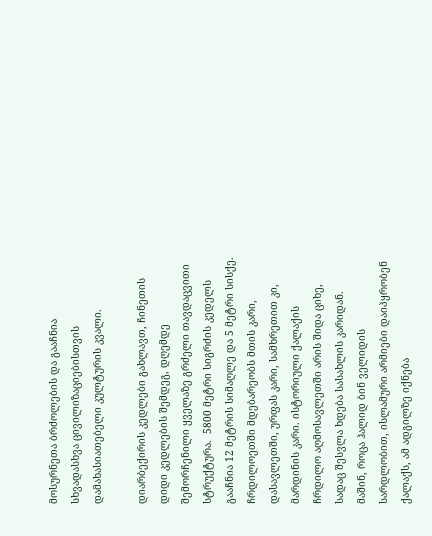მოსურნეთა ბრძოლების და გააჩნია სხვადასხვა ცივილიზაციებისთვის დამახასიათებელი კულტურის კვალი.

დიარბექირის კედლები გახლავთ, ჩინეთის დიდი კედლების შემდეგ, დღემდე შემორჩენილი ყველაზე გრძელი თავდაცვითი სტრუქტურა.  5800 მეტრი სიგრძის კედელს გააჩნია 12 მეტრის სიმაღლე და 5 მეტრი სისქე. ჩრდილოეთში მდებარეობს მთის კარი, დასავლეთში, ურფას კარი, სამხრეთით კი, მარდინის კარი. ისტორიული ქალაქის ჩრდილო აღმოსავლეთში არის შიდა ციხე, სადაც შესვლა ხდება სასახლის კარიდან. მაშინ, როცა ჰალიდ ბინ ველიდის სარდლობით, ისლამური არმიები დაიპყრობენ ქალაქს, ამ ადგილზე იქნება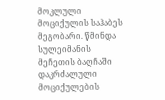მოკლული მოციქულის საჰაბეს მეგობარი. წმინდა სულეიმანის მეჩეთის ბაღჩაში დაკრძალული მოციქულების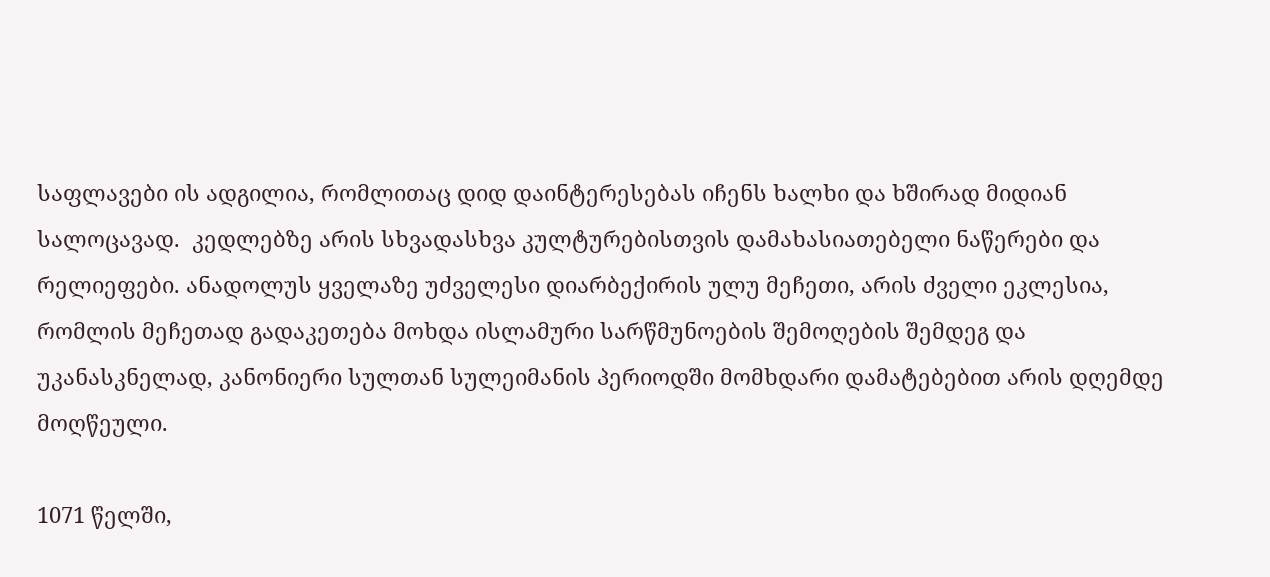საფლავები ის ადგილია, რომლითაც დიდ დაინტერესებას იჩენს ხალხი და ხშირად მიდიან სალოცავად.  კედლებზე არის სხვადასხვა კულტურებისთვის დამახასიათებელი ნაწერები და რელიეფები. ანადოლუს ყველაზე უძველესი დიარბექირის ულუ მეჩეთი, არის ძველი ეკლესია, რომლის მეჩეთად გადაკეთება მოხდა ისლამური სარწმუნოების შემოღების შემდეგ და უკანასკნელად, კანონიერი სულთან სულეიმანის პერიოდში მომხდარი დამატებებით არის დღემდე მოღწეული.

1071 წელში,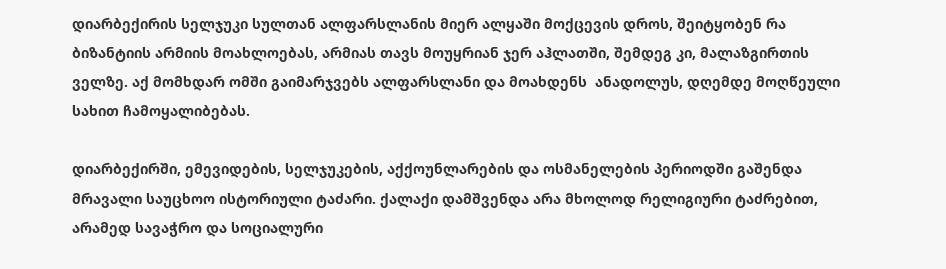დიარბექირის სელჯუკი სულთან ალფარსლანის მიერ ალყაში მოქცევის დროს, შეიტყობენ რა ბიზანტიის არმიის მოახლოებას, არმიას თავს მოუყრიან ჯერ აჰლათში, შემდეგ კი, მალაზგირთის ველზე. აქ მომხდარ ომში გაიმარჯვებს ალფარსლანი და მოახდენს  ანადოლუს, დღემდე მოღწეული სახით ჩამოყალიბებას.

დიარბექირში, ემევიდების, სელჯუკების, აქქოუნლარების და ოსმანელების პერიოდში გაშენდა მრავალი საუცხოო ისტორიული ტაძარი. ქალაქი დამშვენდა არა მხოლოდ რელიგიური ტაძრებით, არამედ სავაჭრო და სოციალური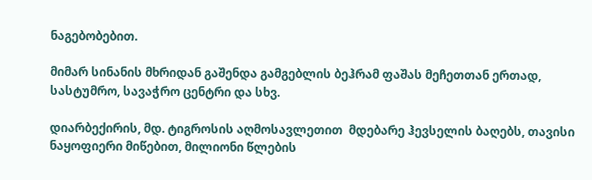ნაგებობებით.

მიმარ სინანის მხრიდან გაშენდა გამგებლის ბეჰრამ ფაშას მეჩეთთან ერთად, სასტუმრო, სავაჭრო ცენტრი და სხვ.

დიარბექირის, მდ. ტიგროსის აღმოსავლეთით  მდებარე ჰევსელის ბაღებს, თავისი ნაყოფიერი მიწებით, მილიონი წლების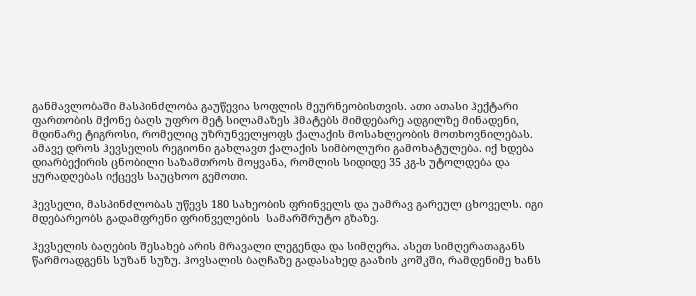განმავლობაში მასპინძლობა გაუწევია სოფლის მეურნეობისთვის. ათი ათასი ჰექტარი ფართობის მქონე ბაღს უფრო მეტ სილამაზეს ჰმატებს მიმდებარე ადგილზე მინადენი, მდინარე ტიგროსი, რომელიც უზრუნველყოფს ქალაქის მოსახლეობის მოთხოვნილებას. ამავე დროს ჰევსელის რეგიონი გახლავთ ქალაქის სიმბოლური გამოხატულება. იქ ხდება დიარბექირის ცნობილი საზამთროს მოყვანა, რომლის სიდიდე 35 კგ-ს უტოლდება და ყურადღებას იქცევს საუცხოო გემოთი.

ჰევსელი, მასპინძლობას უწევს 180 სახეობის ფრინველს და უამრავ გარეულ ცხოველს. იგი მდებარეობს გადამფრენი ფრინველების  სამარშრუტო გზაზე.

ჰევსელის ბაღების შესახებ არის მრავალი ლეგენდა და სიმღერა. ასეთ სიმღერათაგანს წარმოადგენს სუზან სუზუ. ჰოვსალის ბაღჩაზე გადასახედ გააზის კოშკში, რამდენიმე ხანს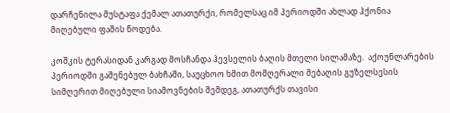დარჩენილა მუსტაფა ქემალ ათათურქი, რომელსაც იმ პერიოდში ახლად ჰქონია მიღებული ფაშის წოდება.

კოშკის ტერასიდან კარგად მოსჩანდა ჰევსელის ბაღის მთელი სილამაზე.  აქოუნლარების პერიოდში გაშენებულ ბახჩაში, საუცხოო ხმით მომღერალი მებაღის გუზელსესის სიმღერით მიღებული სიამოვნების შემდეგ, ათათურქს თავისი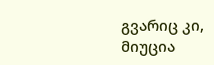გვარიც კი, მიუცია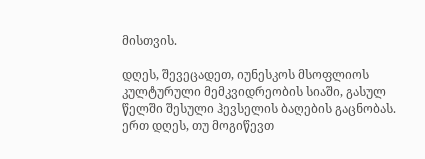მისთვის.

დღეს, შევეცადეთ, იუნესკოს მსოფლიოს კულტურული მემკვიდრეობის სიაში, გასულ წელში შესული ჰევსელის ბაღების გაცნობას.  ერთ დღეს, თუ მოგიწევთ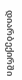დიარბექირში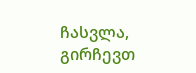ჩასვლა, გირჩევთ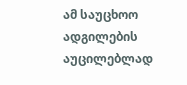ამ საუცხოო ადგილების აუცილებლად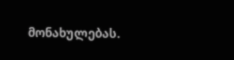მონახულებას.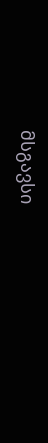მსგავსი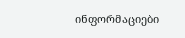ინფორმაციები